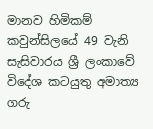මානව හිමිකම් කවුන්සිලයේ 49 වැනි සැසිවාරය ශ්‍රී ලංකාවේ විදේශ කටයුතු අමාත්‍ය ගරු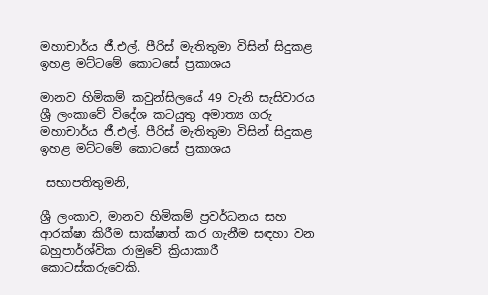මහාචාර්ය ජී.එල්. පීරිස් මැතිතුමා විසින් සිදුකළ ඉහළ මට්ටමේ කොටසේ ප්‍රකාශය

මානව හිමිකම් කවුන්සිලයේ 49 වැනි සැසිවාරය ශ්‍රී ලංකාවේ විදේශ කටයුතු අමාත්‍ය ගරු මහාචාර්ය ජී.එල්. පීරිස් මැතිතුමා විසින් සිදුකළ ඉහළ මට්ටමේ කොටසේ ප්‍රකාශය

 සභාපතිතුමනි,

ශ්‍රී ලංකාව, මානව හිමිකම් ප්‍රවර්ධනය සහ ආරක්ෂා කිරීම සාක්ෂාත් කර ගැනීම සඳහා වන බහුපාර්ශ්වික රාමුවේ ක්‍රියාකාරී කොටස්කරුවෙකි.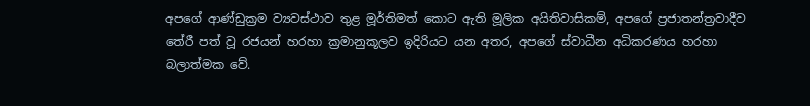අපගේ ආණ්ඩුක්‍රම ව්‍යවස්ථාව තුළ මූර්තිමත් කොට ඇති මූලික අයිතිවාසිකම්, අපගේ ප්‍රජාතන්ත්‍රවාදීව තේරී පත් වූ රජයන් හරහා ක්‍රමානුකූලව ඉදිරියට යන අතර, අපගේ ස්වාධීන අධිකරණය හරහා බලාත්මක වේ.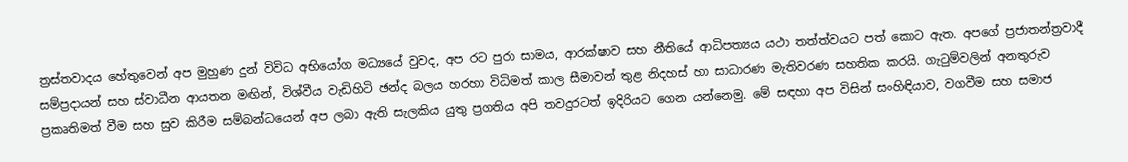ත්‍රස්තවාදය හේතුවෙන් අප මුහුණ දුන් විවිධ අභියෝග මධ්‍යයේ වුවද, අප රට පුරා සාමය, ආරක්ෂාව සහ නීතියේ ආධිපත්‍යය යථා තත්ත්වයට පත් කොට ඇත. අපගේ ප්‍රජාතන්ත්‍රවාදී සම්ප්‍රදායන් සහ ස්වාධීන ආයතන මඟින්, විශ්වීය වැඩිහිටි ඡන්ද බලය හරහා විධිමත් කාල සීමාවන් තුළ නිදහස් හා සාධාරණ මැතිවරණ සහතික කරයි. ගැටුම්වලින් අනතුරුව ප්‍රකෘතිමත් වීම සහ සුව කිරීම සම්බන්ධයෙන් අප ලබා ඇති සැලකිය යුතු ප්‍රගතිය අපි තවදුරටත් ඉදිරියට ගෙන යන්නෙමු. මේ සඳහා අප විසින් සංහිඳියාව, වගවීම සහ සමාජ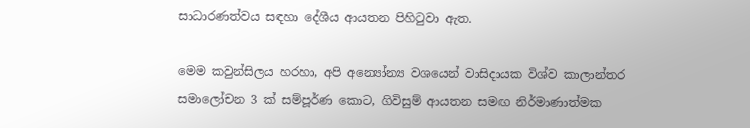සාධාරණත්වය සඳහා දේශීය ආයතන පිහිටුවා ඇත.

මෙම කවුන්සිලය හරහා, අපි අන්‍යෝන්‍ය වශයෙන් වාසිදායක විශ්ව කාලාන්තර සමාලෝචන 3 ක් සම්පූර්ණ කොට, ගිවිසුම් ආයතන සමඟ නිර්මාණාත්මක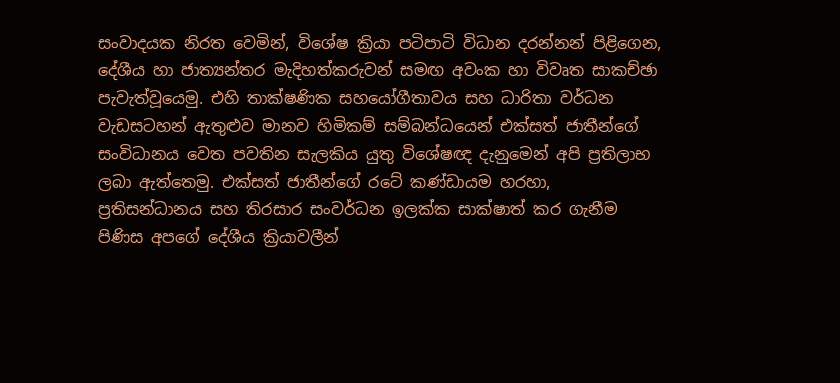සංවාදයක නිරත වෙමින්, විශේෂ ක්‍රියා පටිපාටි විධාන දරන්නන් පිළිගෙන, දේශීය හා ජාත්‍යන්තර මැදිහත්කරුවන් සමඟ අවංක හා විවෘත සාකච්ඡා පැවැත්වූයෙමු. එහි තාක්ෂණික සහයෝගීතාවය සහ ධාරිතා වර්ධන වැඩසටහන් ඇතුළුව මානව හිමිකම් සම්බන්ධයෙන් එක්සත් ජාතීන්ගේ සංවිධානය වෙත පවතින සැලකිය යුතු විශේෂඥ දැනුමෙන් අපි ප්‍රතිලාභ ලබා ඇත්තෙමු. එක්සත් ජාතීන්ගේ රටේ කණ්ඩායම හරහා, ප්‍රතිසන්ධානය සහ තිරසාර සංවර්ධන ඉලක්ක සාක්ෂාත් කර ගැනීම පිණිස අපගේ දේශීය ක්‍රියාවලීන්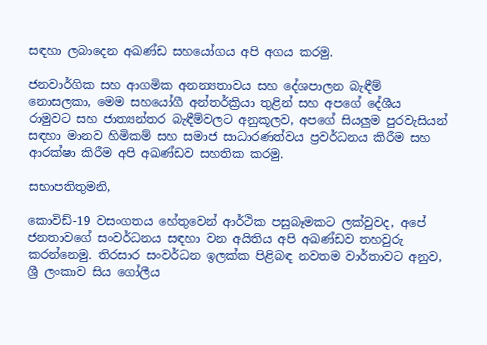සඳහා ලබාදෙන අඛණ්ඩ සහයෝගය අපි අගය කරමු.

ජනවාර්ගික සහ ආගමික අනන්‍යතාවය සහ දේශපාලන බැඳීම් නොසලකා, මෙම සහයෝගී අන්තර්ක්‍රියා තුළින් සහ අපගේ දේශීය රාමුවට සහ ජාත්‍යන්තර බැඳීම්වලට අනුකූලව, අපගේ සියලුම පුරවැසියන් සඳහා මානව හිමිකම් සහ සමාජ සාධාරණත්වය ප්‍රවර්ධනය කිරීම සහ ආරක්ෂා කිරීම අපි අඛණ්ඩව සහතික කරමු.

සභාපතිතුමනි,

කොවිඩ්-19 වසංගතය හේතුවෙන් ආර්ථික පසුබෑමකට ලක්වුවද, අපේ ජනතාවගේ සංවර්ධනය සඳහා වන අයිතිය අපි අඛණ්ඩව තහවුරු කරන්නෙමු. තිරසාර සංවර්ධන ඉලක්ක පිළිබඳ නවතම වාර්තාවට අනුව, ශ්‍රී ලංකාව සිය ගෝලීය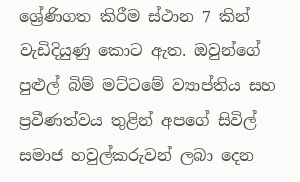ශ්‍රේණිගත කිරීම ස්ථාන 7 කින් වැඩිදියුණු කොට ඇත. ඔවුන්ගේ පුළුල් බිම් මට්ටමේ ව්‍යාප්තිය සහ ප්‍රවීණත්වය තුළින් අපගේ සිවිල් සමාජ හවුල්කරුවන් ලබා දෙන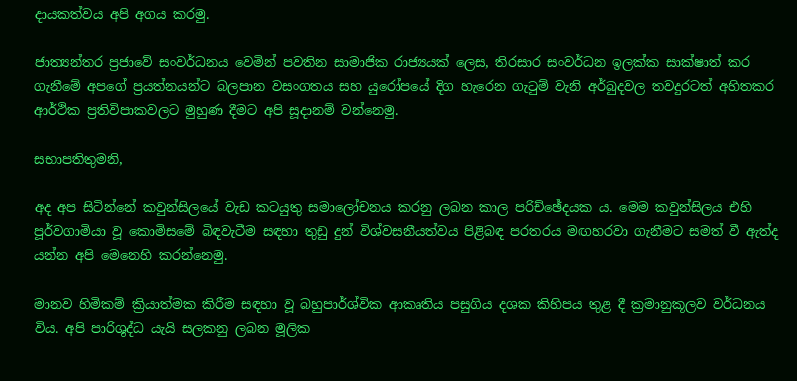දායකත්වය අපි අගය කරමු.

ජාත්‍යන්තර ප්‍රජාවේ සංවර්ධනය වෙමින් පවතින සාමාජික රාජ්‍යයක් ලෙස, තිරසාර සංවර්ධන ඉලක්ක සාක්ෂාත් කර ගැනීමේ අපගේ ප්‍රයත්නයන්ට බලපාන වසංගතය සහ යුරෝපයේ දිග හැරෙන ගැටුම් වැනි අර්බුදවල තවදුරටත් අහිතකර ආර්ථික ප්‍රතිවිපාකවලට මුහුණ දීමට අපි සූදානම් වන්නෙමු.

සභාපතිතුමනි,

අද අප සිටින්නේ කවුන්සිලයේ වැඩ කටයුතු සමාලෝචනය කරනු ලබන කාල පරිච්ඡේදයක ය. මෙම කවුන්සිලය එහි පූර්වගාමියා වූ කොමිසමේ බිඳවැටීම සඳහා තුඩු දුන් විශ්වසනීයත්වය පිළිබඳ පරතරය මඟහරවා ගැනීමට සමත් වී ඇත්ද යන්න අපි මෙනෙහි කරන්නෙමු.

මානව හිමිකම් ක්‍රියාත්මක කිරීම සඳහා වූ බහුපාර්ශ්වික ආකෘතිය පසුගිය දශක කිහිපය තුළ දී ක්‍රමානුකූලව වර්ධනය විය. අපි පාරිශුද්ධ යැයි සලකනු ලබන මූලික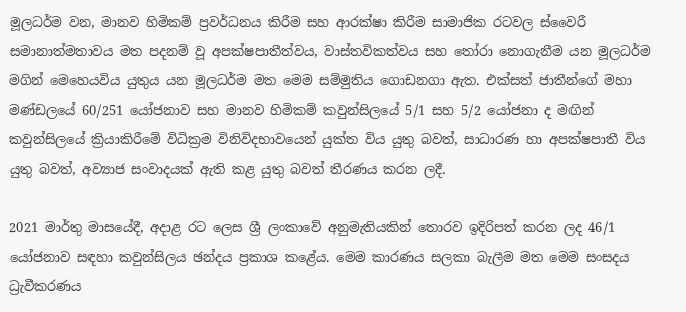මූලධර්ම වන, මානව හිමිකම් ප්‍රවර්ධනය කිරීම සහ ආරක්ෂා කිරීම සාමාජික රටවල ස්වෛරී සමානාත්මතාවය මත පදනම් වූ අපක්ෂපාතීත්වය, වාස්තවිකත්වය සහ තෝරා නොගැනීම යන මූලධර්ම මගින් මෙහෙයවිය යුතුය යන මූලධර්ම මත මෙම සම්මුතිය ගොඩනගා ඇත. එක්සත් ජාතීන්ගේ මහා මණ්ඩලයේ 60/251 යෝජනාව සහ මානව හිමිකම් කවුන්සිලයේ 5/1 සහ 5/2 යෝජනා ද මඟින් කවුන්සිලයේ ක්‍රියාකිරීමේ විධික්‍රම විනිවිදභාවයෙන් යුක්ත විය යුතු බවත්, සාධාරණ හා අපක්ෂපාතී විය යුතු බවත්, අව්‍යාජ සංවාදයක් ඇති කළ යුතු බවත් තීරණය කරන ලදී.

2021 මාර්තු මාසයේදී, අදාළ රට ලෙස ශ්‍රී ලංකාවේ අනුමැතියකින් තොරව ඉදිරිපත් කරන ලද 46/1 යෝජනාව සඳහා කවුන්සිලය ඡන්දය ප්‍රකාශ කළේය. මෙම කාරණය සලකා බැලීම මත මෙම සංසදය ධ්‍රැවීකරණය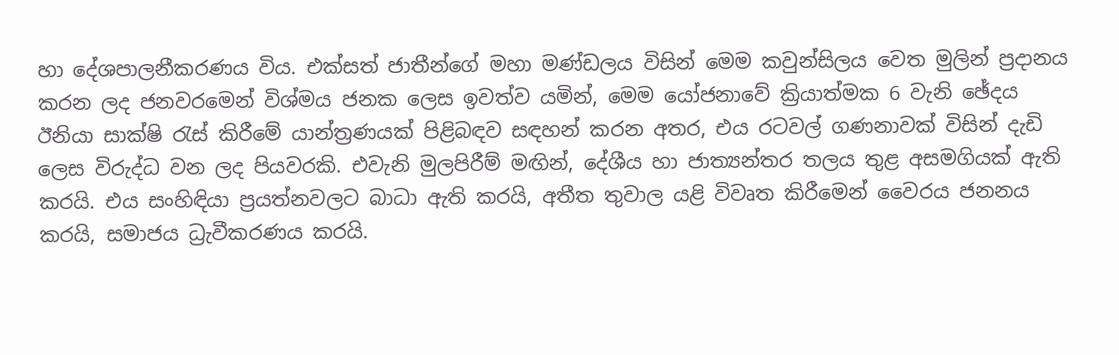හා දේශපාලනීකරණය විය. එක්සත් ජාතීන්ගේ මහා මණ්ඩලය විසින් මෙම කවුන්සිලය වෙත මුලින් ප්‍රදානය කරන ලද ජනවරමෙන් විශ්මය ජනක ලෙස ඉවත්ව යමින්, මෙම යෝජනාවේ ක්‍රියාත්මක 6 වැනි ඡේදය ඊනියා සාක්ෂි රැස් කිරීමේ යාන්ත්‍රණයක් පිළිබඳව සඳහන් කරන අතර, එය රටවල් ගණනාවක් විසින් දැඩි ලෙස විරුද්ධ වන ලද පියවරකි. එවැනි මුලපිරීම් මඟින්, දේශීය හා ජාත්‍යන්තර තලය තුළ අසමගියක් ඇති කරයි. එය සංහිඳියා ප්‍රයත්නවලට බාධා ඇති කරයි, අතීත තුවාල යළි විවෘත කිරීමෙන් වෛරය ජනනය කරයි, සමාජය ධ්‍රැවීකරණය කරයි.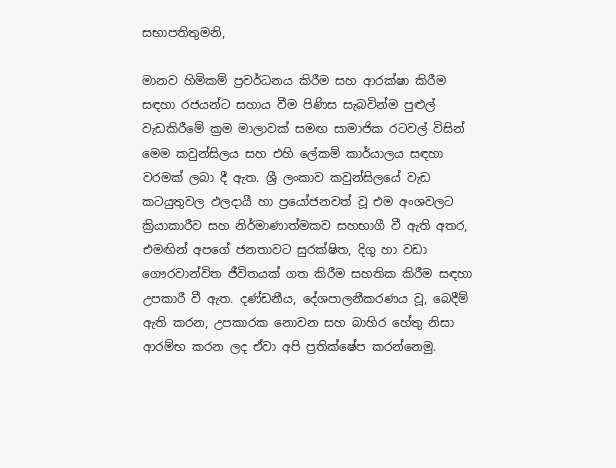සභාපතිතුමනි,

මානව හිමිකම් ප්‍රවර්ධනය කිරීම සහ ආරක්ෂා කිරීම සඳහා රජයන්ට සහාය වීම පිණිස සැබවින්ම පුළුල් වැඩකිරීමේ ක්‍රම මාලාවක් සමඟ සාමාජික රටවල් විසින් මෙම කවුන්සිලය සහ එහි ලේකම් කාර්යාලය සඳහා වරමක් ලබා දී ඇත. ශ්‍රී ලංකාව කවුන්සිලයේ වැඩ කටයුතුවල ඵලදායී හා ප්‍රයෝජනවත් වූ එම අංශවලට ක්‍රියාකාරීව සහ නිර්මාණාත්මකව සහභාගී වී ඇති අතර, එමඟින් අපගේ ජනතාවට සුරක්ෂිත, දිගු හා වඩා ගෞරවාන්විත ජීවිතයක් ගත කිරීම සහතික කිරීම සඳහා උපකාරී වී ඇත. දණ්ඩනීය, දේශපාලනීකරණය වූ, බෙදීම් ඇති කරන, උපකාරක නොවන සහ බාහිර හේතු නිසා ආරම්භ කරන ලද ඒවා අපි ප්‍රතික්ෂේප කරන්නෙමු.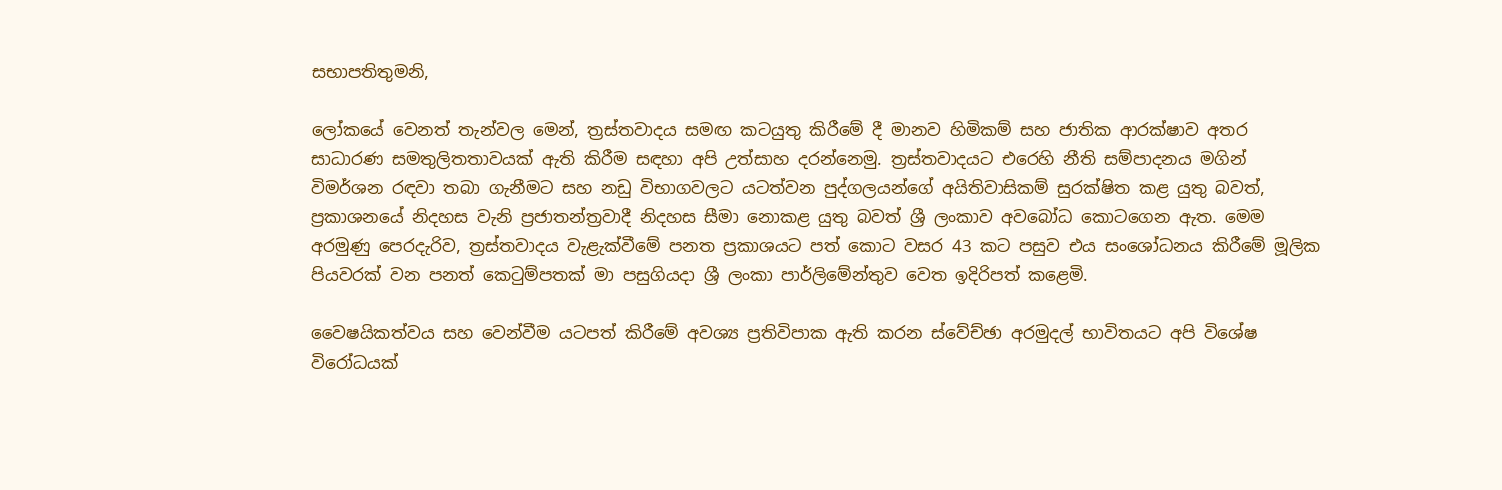සභාපතිතුමනි,

ලෝකයේ වෙනත් තැන්වල මෙන්, ත්‍රස්තවාදය සමඟ කටයුතු කිරීමේ දී මානව හිමිකම් සහ ජාතික ආරක්ෂාව අතර සාධාරණ සමතුලිතතාවයක් ඇති කිරීම සඳහා අපි උත්සාහ දරන්නෙමු. ත්‍රස්තවාදයට එරෙහි නීති සම්පාදනය මගින් විමර්ශන රඳවා තබා ගැනීමට සහ නඩු විභාගවලට යටත්වන පුද්ගලයන්ගේ අයිතිවාසිකම් සුරක්ෂිත කළ යුතු බවත්, ප්‍රකාශනයේ නිදහස වැනි ප්‍රජාතන්ත්‍රවාදී නිදහස සීමා නොකළ යුතු බවත් ශ්‍රී ලංකාව අවබෝධ කොටගෙන ඇත. මෙම අරමුණු පෙරදැරිව, ත්‍රස්තවාදය වැළැක්වීමේ පනත ප්‍රකාශයට පත් කොට වසර 43 කට පසුව එය සංශෝධනය කිරීමේ මූලික පියවරක් වන පනත් කෙටුම්පතක් මා පසුගියදා ශ්‍රී ලංකා පාර්ලිමේන්තුව වෙත ඉදිරිපත් කළෙමි.

වෛෂයිකත්වය සහ වෙන්වීම යටපත් කිරීමේ අවශ්‍ය ප්‍රතිවිපාක ඇති කරන ස්වේච්ඡා අරමුදල් භාවිතයට අපි විශේෂ විරෝධයක්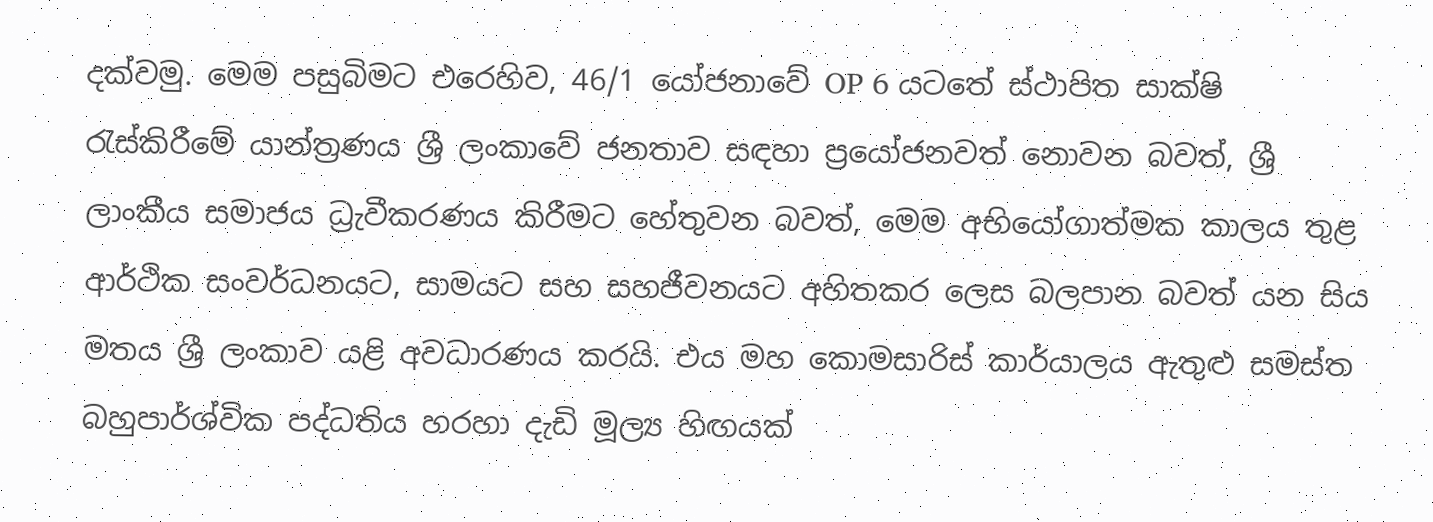දක්වමු. මෙම පසුබිමට එරෙහිව, 46/1 යෝජනාවේ OP 6 යටතේ ස්ථාපිත සාක්ෂි රැස්කිරීමේ යාන්ත්‍රණය ශ්‍රී ලංකාවේ ජනතාව සඳහා ප්‍රයෝජනවත් නොවන බවත්, ශ්‍රී ලාංකීය සමාජය ධ්‍රැවීකරණය කිරීමට හේතුවන බවත්, මෙම අභියෝගාත්මක කාලය තුළ ආර්ථික සංවර්ධනයට, සාමයට සහ සහජීවනයට අහිතකර ලෙස බලපාන බවත් යන සිය මතය ශ්‍රී ලංකාව යළි අවධාරණය කරයි. එය මහ කොමසාරිස් කාර්යාලය ඇතුළු සමස්ත බහුපාර්ශ්වික පද්ධතිය හරහා දැඩි මූල්‍ය හිඟයක්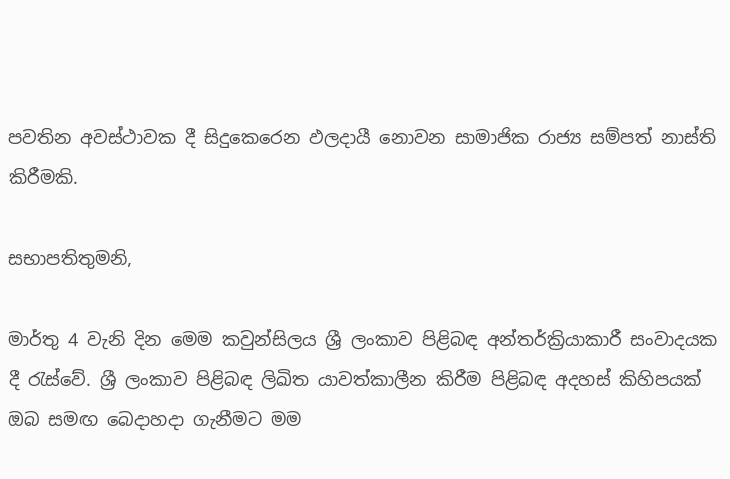පවතින අවස්ථාවක දී සිදුකෙරෙන ඵලදායී නොවන සාමාජික රාජ්‍ය සම්පත් නාස්ති කිරීමකි.

සභාපතිතුමනි,

මාර්තු 4 වැනි දින මෙම කවුන්සිලය ශ්‍රී ලංකාව පිළිබඳ අන්තර්ක්‍රියාකාරී සංවාදයක දී රැස්වේ. ශ්‍රී ලංකාව පිළිබඳ ලිඛිත යාවත්කාලීන කිරීම පිළිබඳ අදහස් කිහිපයක් ඔබ සමඟ බෙදාහදා ගැනීමට මම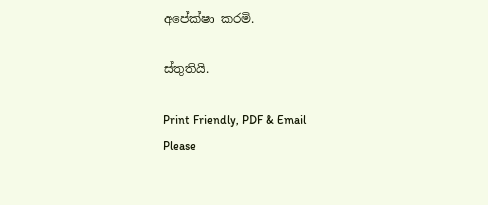අපේක්ෂා කරමි.

ස්තුතියි.

Print Friendly, PDF & Email
Please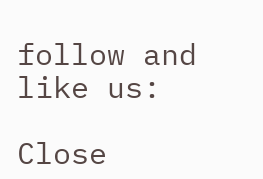follow and like us:

Close